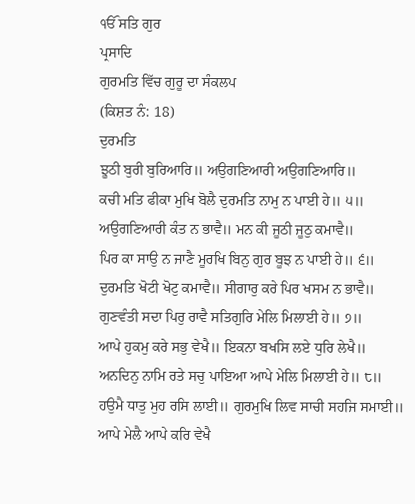ੴ ਸਤਿ ਗੁਰ
ਪ੍ਰਸਾਦਿ
ਗੁਰਮਤਿ ਵਿੱਚ ਗੁਰੂ ਦਾ ਸੰਕਲਪ
(ਕਿਸ਼ਤ ਨੰ: 18)
ਦੁਰਮਤਿ
ਝੂਠੀ ਬੁਰੀ ਬੁਰਿਆਰਿ॥ ਅਉਗਣਿਆਰੀ ਅਉਗਣਿਆਰਿ॥
ਕਚੀ ਮਤਿ ਫੀਕਾ ਮੁਖਿ ਬੋਲੈ ਦੁਰਮਤਿ ਨਾਮੁ ਨ ਪਾਈ ਹੇ॥ ੫॥
ਅਉਗਣਿਆਰੀ ਕੰਤ ਨ ਭਾਵੈ॥ ਮਨ ਕੀ ਜੂਠੀ ਜੂਠੁ ਕਮਾਵੈ॥
ਪਿਰ ਕਾ ਸਾਉ ਨ ਜਾਣੈ ਮੂਰਖਿ ਬਿਨੁ ਗੁਰ ਬੂਝ ਨ ਪਾਈ ਹੇ॥ ੬॥
ਦੁਰਮਤਿ ਖੋਟੀ ਖੋਟੁ ਕਮਾਵੈ॥ ਸੀਗਾਰੁ ਕਰੇ ਪਿਰ ਖਸਮ ਨ ਭਾਵੈ॥
ਗੁਣਵੰਤੀ ਸਦਾ ਪਿਰੁ ਰਾਵੈ ਸਤਿਗੁਰਿ ਮੇਲਿ ਮਿਲਾਈ ਹੇ॥ ੭॥
ਆਪੇ ਹੁਕਮੁ ਕਰੇ ਸਭੁ ਵੇਖੈ॥ ਇਕਨਾ ਬਖਸਿ ਲਏ ਧੁਰਿ ਲੇਖੈ॥
ਅਨਦਿਨੁ ਨਾਮਿ ਰਤੇ ਸਚੁ ਪਾਇਆ ਆਪੇ ਮੇਲਿ ਮਿਲਾਈ ਹੇ॥ ੮॥
ਹਉਮੈ ਧਾਤੁ ਮੁਹ ਰਸਿ ਲਾਈ॥ ਗੁਰਮੁਖਿ ਲਿਵ ਸਾਚੀ ਸਹਜਿ ਸਮਾਈ॥
ਆਪੇ ਮੇਲੈ ਆਪੇ ਕਰਿ ਵੇਖੈ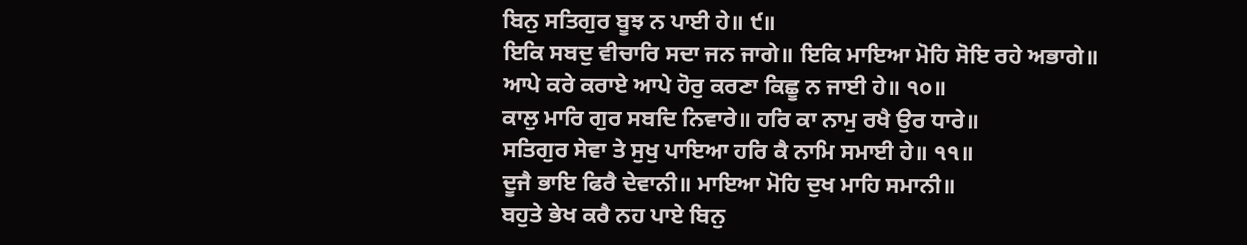ਬਿਨੁ ਸਤਿਗੁਰ ਬੂਝ ਨ ਪਾਈ ਹੇ॥ ੯॥
ਇਕਿ ਸਬਦੁ ਵੀਚਾਰਿ ਸਦਾ ਜਨ ਜਾਗੇ॥ ਇਕਿ ਮਾਇਆ ਮੋਹਿ ਸੋਇ ਰਹੇ ਅਭਾਗੇ॥
ਆਪੇ ਕਰੇ ਕਰਾਏ ਆਪੇ ਹੋਰੁ ਕਰਣਾ ਕਿਛੂ ਨ ਜਾਈ ਹੇ॥ ੧੦॥
ਕਾਲੁ ਮਾਰਿ ਗੁਰ ਸਬਦਿ ਨਿਵਾਰੇ॥ ਹਰਿ ਕਾ ਨਾਮੁ ਰਖੈ ਉਰ ਧਾਰੇ॥
ਸਤਿਗੁਰ ਸੇਵਾ ਤੇ ਸੁਖੁ ਪਾਇਆ ਹਰਿ ਕੈ ਨਾਮਿ ਸਮਾਈ ਹੇ॥ ੧੧॥
ਦੂਜੈ ਭਾਇ ਫਿਰੈ ਦੇਵਾਨੀ॥ ਮਾਇਆ ਮੋਹਿ ਦੁਖ ਮਾਹਿ ਸਮਾਨੀ॥
ਬਹੁਤੇ ਭੇਖ ਕਰੈ ਨਹ ਪਾਏ ਬਿਨੁ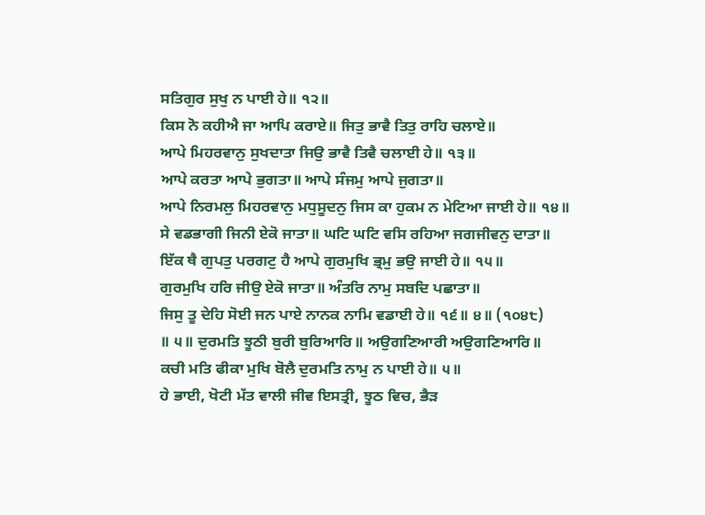ਸਤਿਗੁਰ ਸੁਖੁ ਨ ਪਾਈ ਹੇ॥ ੧੨॥
ਕਿਸ ਨੋ ਕਹੀਐ ਜਾ ਆਪਿ ਕਰਾਏ॥ ਜਿਤੁ ਭਾਵੈ ਤਿਤੁ ਰਾਹਿ ਚਲਾਏ॥
ਆਪੇ ਮਿਹਰਵਾਨੁ ਸੁਖਦਾਤਾ ਜਿਉ ਭਾਵੈ ਤਿਵੈ ਚਲਾਈ ਹੇ॥ ੧੩॥
ਆਪੇ ਕਰਤਾ ਆਪੇ ਭੁਗਤਾ॥ ਆਪੇ ਸੰਜਮੁ ਆਪੇ ਜੁਗਤਾ॥
ਆਪੇ ਨਿਰਮਲੁ ਮਿਹਰਵਾਨੁ ਮਧੁਸੂਦਨੁ ਜਿਸ ਕਾ ਹੁਕਮ ਨ ਮੇਟਿਆ ਜਾਈ ਹੇ॥ ੧੪॥
ਸੇ ਵਡਭਾਗੀ ਜਿਨੀ ਏਕੋ ਜਾਤਾ॥ ਘਟਿ ਘਟਿ ਵਸਿ ਰਹਿਆ ਜਗਜੀਵਨੁ ਦਾਤਾ॥
ਇੱਕ ਥੈ ਗੁਪਤੁ ਪਰਗਟੁ ਹੈ ਆਪੇ ਗੁਰਮੁਖਿ ਭ੍ਰਮੁ ਭਉ ਜਾਈ ਹੇ॥ ੧੫॥
ਗੁਰਮੁਖਿ ਹਰਿ ਜੀਉ ਏਕੋ ਜਾਤਾ॥ ਅੰਤਰਿ ਨਾਮੁ ਸਬਦਿ ਪਛਾਤਾ॥
ਜਿਸੁ ਤੂ ਦੇਹਿ ਸੋਈ ਜਨ ਪਾਏ ਨਾਨਕ ਨਾਮਿ ਵਡਾਈ ਹੇ॥ ੧੬॥ ੪॥ (੧੦੪੮)
॥ ੫॥ ਦੁਰਮਤਿ ਝੂਠੀ ਬੁਰੀ ਬੁਰਿਆਰਿ॥ ਅਉਗਣਿਆਰੀ ਅਉਗਣਿਆਰਿ॥
ਕਚੀ ਮਤਿ ਫੀਕਾ ਮੁਖਿ ਬੋਲੈ ਦੁਰਮਤਿ ਨਾਮੁ ਨ ਪਾਈ ਹੇ॥ ੫॥
ਹੇ ਭਾਈ, ਖੋਟੀ ਮੱਤ ਵਾਲੀ ਜੀਵ ਇਸਤ੍ਰੀ, ਝੂਠ ਵਿਚ, ਭੈੜ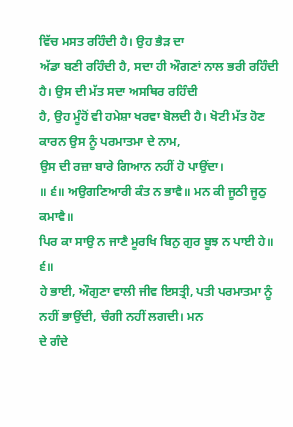ਵਿੱਚ ਮਸਤ ਰਹਿੰਦੀ ਹੈ। ਉਹ ਭੈੜ ਦਾ
ਅੱਡਾ ਬਣੀ ਰਹਿੰਦੀ ਹੈ, ਸਦਾ ਹੀ ਔਗਣਾਂ ਨਾਲ ਭਰੀ ਰਹਿੰਦੀ ਹੈ। ਉਸ ਦੀ ਮੱਤ ਸਦਾ ਅਸਥਿਰ ਰਹਿੰਦੀ
ਹੈ, ਉਹ ਮੂੰਹੋਂ ਵੀ ਹਮੇਸ਼ਾ ਖਰਵਾ ਬੋਲਦੀ ਹੈ। ਖੋਟੀ ਮੱਤ ਹੋਣ ਕਾਰਨ ਉਸ ਨੂੰ ਪਰਮਾਤਮਾ ਦੇ ਨਾਮ,
ਉਸ ਦੀ ਰਜ਼ਾ ਬਾਰੇ ਗਿਆਨ ਨਹੀਂ ਹੋ ਪਾਉਂਦਾ।
॥ ੬॥ ਅਉਗਣਿਆਰੀ ਕੰਤ ਨ ਭਾਵੈ॥ ਮਨ ਕੀ ਜੂਠੀ ਜੂਠੁ ਕਮਾਵੈ॥
ਪਿਰ ਕਾ ਸਾਉ ਨ ਜਾਣੈ ਮੂਰਖਿ ਬਿਨੁ ਗੁਰ ਬੂਝ ਨ ਪਾਈ ਹੇ॥ ੬॥
ਹੇ ਭਾਈ, ਔਗੁਣਾ ਵਾਲੀ ਜੀਵ ਇਸਤ੍ਰੀ, ਪਤੀ ਪਰਮਾਤਮਾ ਨੂੰ ਨਹੀਂ ਭਾਉਂਦੀ, ਚੰਗੀ ਨਹੀਂ ਲਗਦੀ। ਮਨ
ਦੇ ਗੰਦੇ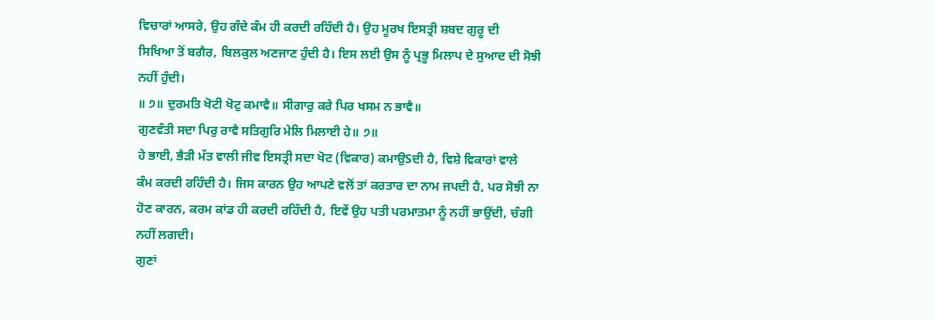ਵਿਚਾਰਾਂ ਆਸਰੇ, ਉਹ ਗੰਦੇ ਕੰਮ ਹੀ ਕਰਦੀ ਰਹਿੰਦੀ ਹੈ। ਉਹ ਮੂਰਖ ਇਸਤ੍ਰੀ ਸ਼ਬਦ ਗੁਰੂ ਦੀ
ਸਿਖਿਆ ਤੋਂ ਬਗੈਰ, ਬਿਲਕੁਲ ਅਣਜਾਣ ਹੁੰਦੀ ਹੈ। ਇਸ ਲਈ ਉਸ ਨੂੰ ਪ੍ਰਭੂ ਮਿਲਾਪ ਦੇ ਸੁਆਦ ਦੀ ਸੋਝੀ
ਨਹੀਂ ਹੁੰਦੀ।
॥ ੭॥ ਦੁਰਮਤਿ ਖੋਟੀ ਖੋਟੁ ਕਮਾਵੈ॥ ਸੀਗਾਰੁ ਕਰੇ ਪਿਰ ਖਸਮ ਨ ਭਾਵੈ॥
ਗੁਣਵੰਤੀ ਸਦਾ ਪਿਰੁ ਰਾਵੈ ਸਤਿਗੁਰਿ ਮੇਲਿ ਮਿਲਾਈ ਹੇ॥ ੭॥
ਹੇ ਭਾਈ, ਭੈੜੀ ਮੱਤ ਵਾਲੀ ਜੀਵ ਇਸਤ੍ਰੀ ਸਦਾ ਖੋਟ (ਵਿਕਾਰ) ਕਮਾਉSਦੀ ਹੈ, ਵਿਸ਼ੇ ਵਿਕਾਰਾਂ ਵਾਲੇ
ਕੰਮ ਕਰਦੀ ਰਹਿੰਦੀ ਹੈ। ਜਿਸ ਕਾਰਨ ਉਹ ਆਪਣੇ ਵਲੋਂ ਤਾਂ ਕਰਤਾਰ ਦਾ ਨਾਮ ਜਪਦੀ ਹੈ, ਪਰ ਸੋਝੀ ਨਾ
ਹੋਣ ਕਾਰਨ, ਕਰਮ ਕਾਂਡ ਹੀ ਕਰਦੀ ਰਹਿੰਦੀ ਹੈ, ਇਵੇਂ ਉਹ ਪਤੀ ਪਰਮਾਤਮਾ ਨੂੰ ਨਹੀਂ ਭਾਉਂਦੀ, ਚੰਗੀ
ਨਹੀਂ ਲਗਦੀ।
ਗੁਣਾਂ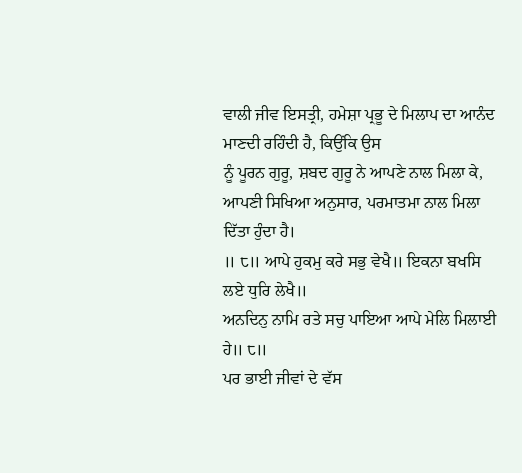ਵਾਲੀ ਜੀਵ ਇਸਤ੍ਰੀ, ਹਮੇਸ਼ਾ ਪ੍ਰਭੂ ਦੇ ਮਿਲਾਪ ਦਾ ਆਨੰਦ ਮਾਣਦੀ ਰਹਿੰਦੀ ਹੈ, ਕਿਉਂਕਿ ਉਸ
ਨੂੰ ਪੂਰਨ ਗੁਰੂ, ਸ਼ਬਦ ਗੁਰੂ ਨੇ ਆਪਣੇ ਨਾਲ ਮਿਲਾ ਕੇ, ਆਪਣੀ ਸਿਖਿਆ ਅਨੁਸਾਰ, ਪਰਮਾਤਮਾ ਨਾਲ ਮਿਲਾ
ਦਿੱਤਾ ਹੁੰਦਾ ਹੈ।
॥ ੮॥ ਆਪੇ ਹੁਕਮੁ ਕਰੇ ਸਭੁ ਵੇਖੈ॥ ਇਕਨਾ ਬਖਸਿ ਲਏ ਧੁਰਿ ਲੇਖੈ॥
ਅਨਦਿਨੁ ਨਾਮਿ ਰਤੇ ਸਚੁ ਪਾਇਆ ਆਪੇ ਮੇਲਿ ਮਿਲਾਈ ਹੇ॥ ੮॥
ਪਰ ਭਾਈ ਜੀਵਾਂ ਦੇ ਵੱਸ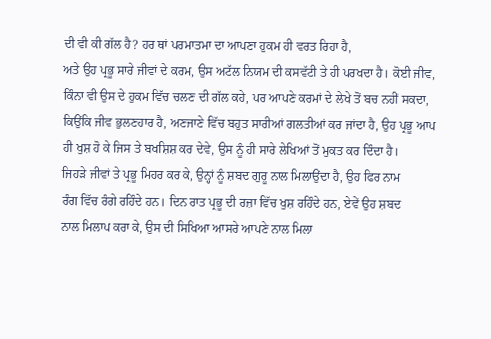ਦੀ ਵੀ ਕੀ ਗੱਲ ਹੈ? ਹਰ ਥਾਂ ਪਰਮਾਤਮਾ ਦਾ ਆਪਣਾ ਹੁਕਮ ਹੀ ਵਰਤ ਰਿਹਾ ਹੈ,
ਅਤੇ ਉਹ ਪ੍ਰਭੂ ਸਾਰੇ ਜੀਵਾਂ ਦੇ ਕਰਮ, ਉਸ ਅਟੱਲ ਨਿਯਮ ਦੀ ਕਸਵੱਟੀ ਤੇ ਹੀ ਪਰਖਦਾ ਹੈ। ਕੋਈ ਜੀਵ,
ਕਿੰਨਾ ਵੀ ਉਸ ਦੇ ਹੁਕਮ ਵਿੱਚ ਚਲਣ ਦੀ ਗੱਲ ਕਹੇ, ਪਰ ਆਪਣੇ ਕਰਮਾਂ ਦੇ ਲੇਖੇ ਤੋਂ ਬਚ ਨਹੀਂ ਸਕਦਾ,
ਕਿਉਂਕਿ ਜੀਵ ਭੁਲਣਹਾਰ ਹੈ, ਅਣਜਾਣੇ ਵਿੱਚ ਬਹੁਤ ਸਾਰੀਆਂ ਗਲਤੀਆਂ ਕਰ ਜਾਂਦਾ ਹੈ, ਉਹ ਪ੍ਰਭੂ ਆਪ
ਹੀ ਖੁਸ਼ ਹੋ ਕੇ ਜਿਸ ਤੇ ਬਖਸ਼ਿਸ਼ ਕਰ ਦੇਵੇ, ਉਸ ਨੂੰ ਹੀ ਸਾਰੇ ਲੇਖਿਆਂ ਤੋਂ ਮੁਕਤ ਕਰ ਦਿੰਦਾ ਹੈ।
ਜਿਹੜੇ ਜੀਵਾਂ ਤੇ ਪ੍ਰਭੂ ਮਿਹਰ ਕਰ ਕੇ, ਉਨ੍ਹਾਂ ਨੂੰ ਸ਼ਬਦ ਗੁਰੂ ਨਾਲ ਮਿਲਾਉਂਦਾ ਹੈ, ਉਹ ਫਿਰ ਨਾਮ
ਰੰਗ ਵਿੱਚ ਰੰਗੇ ਰਹਿੰਦੇ ਹਨ। ਦਿਨ ਰਾਤ ਪ੍ਰਭੂ ਦੀ ਰਜ਼ਾ ਵਿੱਚ ਖੁਸ਼ ਰਹਿੰਦੇ ਹਨ, ਏਵੇਂ ਉਹ ਸ਼ਬਦ
ਨਾਲ ਮਿਲਾਪ ਕਰਾ ਕੇ, ਉਸ ਦੀ ਸਿਖਿਆ ਆਸਰੇ ਆਪਣੇ ਨਾਲ ਮਿਲਾ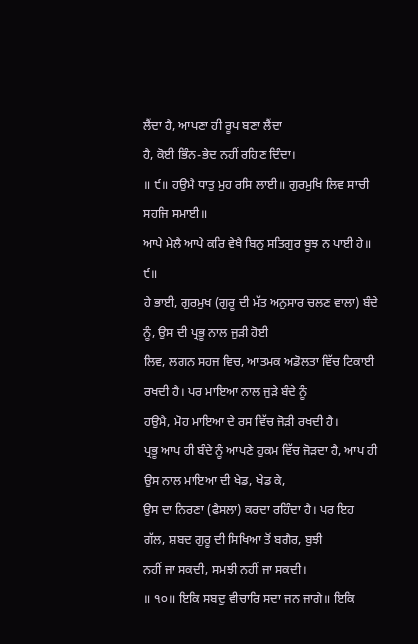ਲੈਂਦਾ ਹੈ, ਆਪਣਾ ਹੀ ਰੂਪ ਬਣਾ ਲੈਂਦਾ
ਹੈ, ਕੋਈ ਭਿੰਨ-ਭੇਦ ਨਹੀਂ ਰਹਿਣ ਦਿੰਦਾ।
॥ ੯॥ ਹਉਮੈ ਧਾਤੁ ਮੁਹ ਰਸਿ ਲਾਈ॥ ਗੁਰਮੁਖਿ ਲਿਵ ਸਾਚੀ ਸਹਜਿ ਸਮਾਈ॥
ਆਪੇ ਮੇਲੈ ਆਪੇ ਕਰਿ ਵੇਖੈ ਬਿਨੁ ਸਤਿਗੁਰ ਬੂਝ ਨ ਪਾਈ ਹੇ॥ ੯॥
ਹੇ ਭਾਈ, ਗੁਰਮੁਖ (ਗੁਰੂ ਦੀ ਮੱਤ ਅਨੁਸਾਰ ਚਲਣ ਵਾਲਾ) ਬੰਦੇ ਨੂੰ, ਉਸ ਦੀ ਪ੍ਰਭੂ ਨਾਲ ਜੁੜੀ ਹੋਈ
ਲਿਵ, ਲਗਨ ਸਹਜ ਵਿਚ, ਆਤਮਕ ਅਡੋਲਤਾ ਵਿੱਚ ਟਿਕਾਈ ਰਖਦੀ ਹੈ। ਪਰ ਮਾਇਆ ਨਾਲ ਜੁੜੇ ਬੰਦੇ ਨੂੰ
ਹਉਮੈ, ਮੋਹ ਮਾਇਆ ਦੇ ਰਸ ਵਿੱਚ ਜੋੜੀ ਰਖਦੀ ਹੈ।
ਪ੍ਰਭੂ ਆਪ ਹੀ ਬੰਦੇ ਨੂੰ ਆਪਣੇ ਹੁਕਮ ਵਿੱਚ ਜੋੜਦਾ ਹੈ, ਆਪ ਹੀ ਉਸ ਨਾਲ ਮਾਇਆ ਦੀ ਖੇਡ, ਖੇਡ ਕੇ,
ਉਸ ਦਾ ਨਿਰਣਾ (ਫੈਸਲਾ) ਕਰਦਾ ਰਹਿੰਦਾ ਹੈ। ਪਰ ਇਹ ਗੱਲ, ਸ਼ਬਦ ਗੁਰੂ ਦੀ ਸਿਖਿਆ ਤੋਂ ਬਗੈਰ, ਬੁਝੀ
ਨਹੀਂ ਜਾ ਸਕਦੀ, ਸਮਝੀ ਨਹੀਂ ਜਾ ਸਕਦੀ।
॥ ੧੦॥ ਇਕਿ ਸਬਦੁ ਵੀਚਾਰਿ ਸਦਾ ਜਨ ਜਾਗੇ॥ ਇਕਿ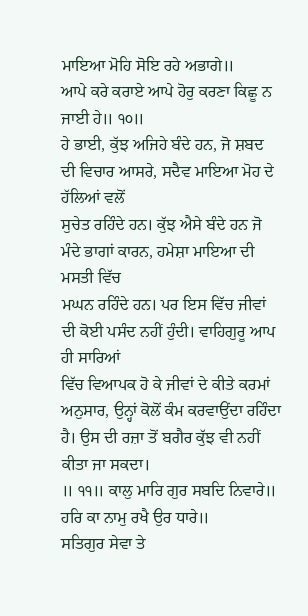ਮਾਇਆ ਮੋਹਿ ਸੋਇ ਰਹੇ ਅਭਾਗੇ॥
ਆਪੇ ਕਰੇ ਕਰਾਏ ਆਪੇ ਹੋਰੁ ਕਰਣਾ ਕਿਛੂ ਨ ਜਾਈ ਹੇ॥ ੧੦॥
ਹੇ ਭਾਈ, ਕੁੱਝ ਅਜਿਹੇ ਬੰਦੇ ਹਨ, ਜੋ ਸ਼ਬਦ ਦੀ ਵਿਚਾਰ ਆਸਰੇ, ਸਦੈਵ ਮਾਇਆ ਮੋਹ ਦੇ ਹੱਲਿਆਂ ਵਲੋਂ
ਸੁਚੇਤ ਰਹਿੰਦੇ ਹਨ। ਕੁੱਝ ਐਸੇ ਬੰਦੇ ਹਨ ਜੋ ਮੰਦੇ ਭਾਗਾਂ ਕਾਰਨ, ਹਮੇਸ਼ਾ ਮਾਇਆ ਦੀ ਮਸਤੀ ਵਿੱਚ
ਮਘਨ ਰਹਿੰਦੇ ਹਨ। ਪਰ ਇਸ ਵਿੱਚ ਜੀਵਾਂ ਦੀ ਕੋਈ ਪਸੰਦ ਨਹੀਂ ਹੁੰਦੀ। ਵਾਹਿਗੁਰੂ ਆਪ ਹੀ ਸਾਰਿਆਂ
ਵਿੱਚ ਵਿਆਪਕ ਹੋ ਕੇ ਜੀਵਾਂ ਦੇ ਕੀਤੇ ਕਰਮਾਂ ਅਨੁਸਾਰ, ਉਨ੍ਹਾਂ ਕੋਲੋਂ ਕੰਮ ਕਰਵਾਉਂਦਾ ਰਹਿੰਦਾ
ਹੈ। ਉਸ ਦੀ ਰਜ਼ਾ ਤੋਂ ਬਗੈਰ ਕੁੱਝ ਵੀ ਨਹੀਂ ਕੀਤਾ ਜਾ ਸਕਦਾ।
॥ ੧੧॥ ਕਾਲੁ ਮਾਰਿ ਗੁਰ ਸਬਦਿ ਨਿਵਾਰੇ॥ ਹਰਿ ਕਾ ਨਾਮੁ ਰਖੈ ਉਰ ਧਾਰੇ॥
ਸਤਿਗੁਰ ਸੇਵਾ ਤੇ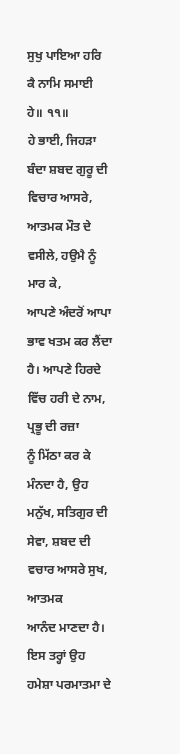ਸੁਖੁ ਪਾਇਆ ਹਰਿ ਕੈ ਨਾਮਿ ਸਮਾਈ ਹੇ॥ ੧੧॥
ਹੇ ਭਾਈ, ਜਿਹੜਾ ਬੰਦਾ ਸ਼ਬਦ ਗੁਰੂ ਦੀ ਵਿਚਾਰ ਆਸਰੇ, ਆਤਮਕ ਮੌਤ ਦੇ ਵਸੀਲੇ, ਹਉਮੈ ਨੂੰ ਮਾਰ ਕੇ,
ਆਪਣੇ ਅੰਦਰੋਂ ਆਪਾ ਭਾਵ ਖਤਮ ਕਰ ਲੈਂਦਾ ਹੈ। ਆਪਣੇ ਹਿਰਦੇ ਵਿੱਚ ਹਰੀ ਦੇ ਨਾਮ, ਪ੍ਰਭੂ ਦੀ ਰਜ਼ਾ
ਨੂੰ ਮਿੱਠਾ ਕਰ ਕੇ ਮੰਨਦਾ ਹੈ, ਉਹ ਮਨੁੱਖ, ਸਤਿਗੁਰ ਦੀ ਸੇਵਾ, ਸ਼ਬਦ ਦੀ ਵਚਾਰ ਆਸਰੇ ਸੁਖ, ਆਤਮਕ
ਆਨੰਦ ਮਾਣਦਾ ਹੈ। ਇਸ ਤਰ੍ਹਾਂ ਉਹ ਹਮੇਸ਼ਾ ਪਰਮਾਤਮਾ ਦੇ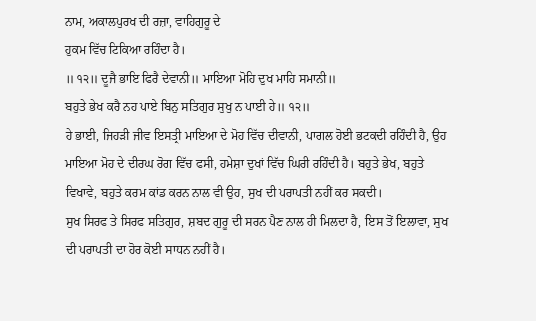ਨਾਮ, ਅਕਾਲਪੁਰਖ ਦੀ ਰਜ਼ਾ, ਵਾਹਿਗੁਰੂ ਦੇ
ਹੁਕਮ ਵਿੱਚ ਟਿਕਿਆ ਰਹਿੰਦਾ ਹੈ।
॥ ੧੨॥ ਦੂਜੈ ਭਾਇ ਫਿਰੈ ਦੇਵਾਨੀ॥ ਮਾਇਆ ਮੋਹਿ ਦੁਖ ਮਾਹਿ ਸਮਾਨੀ॥
ਬਹੁਤੇ ਭੇਖ ਕਰੈ ਨਹ ਪਾਏ ਬਿਨੁ ਸਤਿਗੁਰ ਸੁਖੁ ਨ ਪਾਈ ਹੇ॥ ੧੨॥
ਹੇ ਭਾਈ, ਜਿਹੜੀ ਜੀਵ ਇਸਤ੍ਰੀ ਮਾਇਆ ਦੇ ਮੋਹ ਵਿੱਚ ਦੀਵਾਨੀ, ਪਾਗਲ ਹੋਈ ਭਟਕਦੀ ਰਹਿੰਦੀ ਹੈ, ਉਹ
ਮਾਇਆ ਮੋਹ ਦੇ ਦੀਰਘ ਰੋਗ ਵਿੱਚ ਫਸੀ, ਹਮੇਸ਼ਾ ਦੁਖਾਂ ਵਿੱਚ ਘਿਰੀ ਰਹਿੰਦੀ ਹੈ। ਬਹੁਤੇ ਭੇਖ, ਬਹੁਤੇ
ਵਿਖਾਵੇ, ਬਹੁਤੇ ਕਰਮ ਕਾਂਡ ਕਰਨ ਨਾਲ ਵੀ ਉਹ, ਸੁਖ ਦੀ ਪਰਾਪਤੀ ਨਹੀਂ ਕਰ ਸਕਦੀ।
ਸੁਖ ਸਿਰਫ ਤੇ ਸਿਰਫ ਸਤਿਗੁਰ, ਸ਼ਬਦ ਗੁਰੂ ਦੀ ਸਰਨ ਪੈਣ ਨਾਲ ਹੀ ਮਿਲਦਾ ਹੈ, ਇਸ ਤੋਂ ਇਲਾਵਾ, ਸੁਖ
ਦੀ ਪਰਾਪਤੀ ਦਾ ਹੋਰ ਕੋਈ ਸਾਧਨ ਨਹੀਂ ਹੈ।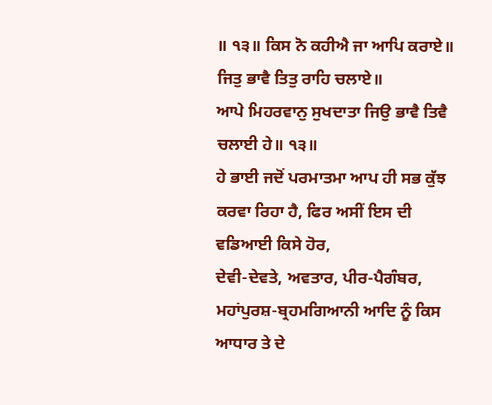॥ ੧੩॥ ਕਿਸ ਨੋ ਕਹੀਐ ਜਾ ਆਪਿ ਕਰਾਏ॥ ਜਿਤੁ ਭਾਵੈ ਤਿਤੁ ਰਾਹਿ ਚਲਾਏ॥
ਆਪੇ ਮਿਹਰਵਾਨੁ ਸੁਖਦਾਤਾ ਜਿਉ ਭਾਵੈ ਤਿਵੈ ਚਲਾਈ ਹੇ॥ ੧੩॥
ਹੇ ਭਾਈ ਜਦੋਂ ਪਰਮਾਤਮਾ ਆਪ ਹੀ ਸਭ ਕੁੱਝ ਕਰਵਾ ਰਿਹਾ ਹੈ, ਫਿਰ ਅਸੀਂ ਇਸ ਦੀ ਵਡਿਆਈ ਕਿਸੇ ਹੋਰ,
ਦੇਵੀ-ਦੇਵਤੇ, ਅਵਤਾਰ, ਪੀਰ-ਪੈਗੰਬਰ, ਮਹਾਂਪੁਰਸ਼-ਬ੍ਰਹਮਗਿਆਨੀ ਆਦਿ ਨੂੰ ਕਿਸ ਆਧਾਰ ਤੇ ਦੇ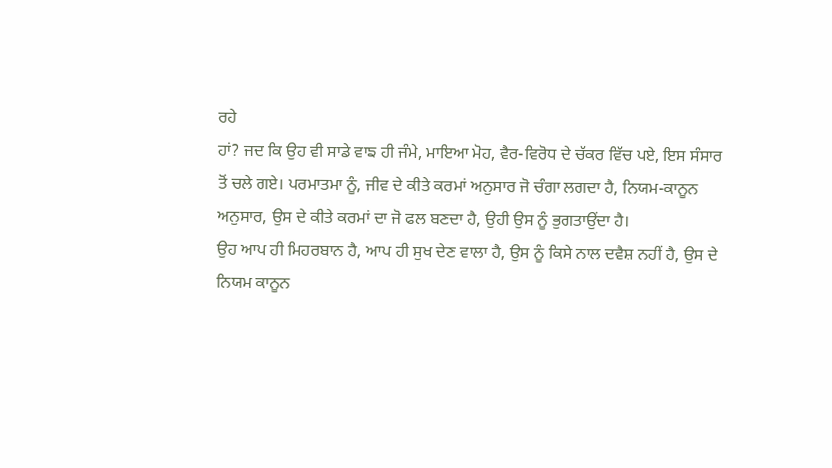ਰਹੇ
ਹਾਂ? ਜਦ ਕਿ ਉਹ ਵੀ ਸਾਡੇ ਵਾਙ ਹੀ ਜੰਮੇ, ਮਾਇਆ ਮੋਹ, ਵੈਰ-ਵਿਰੋਧ ਦੇ ਚੱਕਰ ਵਿੱਚ ਪਏ, ਇਸ ਸੰਸਾਰ
ਤੋਂ ਚਲੇ ਗਏ। ਪਰਮਾਤਮਾ ਨੂੰ, ਜੀਵ ਦੇ ਕੀਤੇ ਕਰਮਾਂ ਅਨੁਸਾਰ ਜੋ ਚੰਗਾ ਲਗਦਾ ਹੈ, ਨਿਯਮ-ਕਾਨੂਨ
ਅਨੁਸਾਰ, ਉਸ ਦੇ ਕੀਤੇ ਕਰਮਾਂ ਦਾ ਜੋ ਫਲ ਬਣਦਾ ਹੈ, ਉਹੀ ਉਸ ਨੂੰ ਭੁਗਤਾਉਂਦਾ ਹੈ।
ਉਹ ਆਪ ਹੀ ਮਿਹਰਬਾਨ ਹੈ, ਆਪ ਹੀ ਸੁਖ ਦੇਣ ਵਾਲਾ ਹੈ, ਉਸ ਨੂੰ ਕਿਸੇ ਨਾਲ ਦਵੈਸ਼ ਨਹੀਂ ਹੈ, ਉਸ ਦੇ
ਨਿਯਮ ਕਾਨੂਨ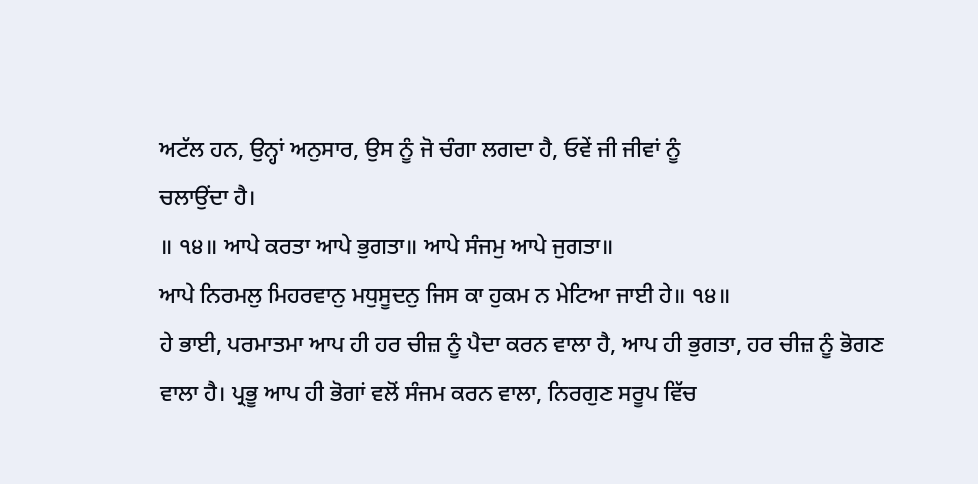ਅਟੱਲ ਹਨ, ਉਨ੍ਹਾਂ ਅਨੁਸਾਰ, ਉਸ ਨੂੰ ਜੋ ਚੰਗਾ ਲਗਦਾ ਹੈ, ਓਵੇਂ ਜੀ ਜੀਵਾਂ ਨੂੰ
ਚਲਾਉਂਦਾ ਹੈ।
॥ ੧੪॥ ਆਪੇ ਕਰਤਾ ਆਪੇ ਭੁਗਤਾ॥ ਆਪੇ ਸੰਜਮੁ ਆਪੇ ਜੁਗਤਾ॥
ਆਪੇ ਨਿਰਮਲੁ ਮਿਹਰਵਾਨੁ ਮਧੁਸੂਦਨੁ ਜਿਸ ਕਾ ਹੁਕਮ ਨ ਮੇਟਿਆ ਜਾਈ ਹੇ॥ ੧੪॥
ਹੇ ਭਾਈ, ਪਰਮਾਤਮਾ ਆਪ ਹੀ ਹਰ ਚੀਜ਼ ਨੂੰ ਪੈਦਾ ਕਰਨ ਵਾਲਾ ਹੈ, ਆਪ ਹੀ ਭੁਗਤਾ, ਹਰ ਚੀਜ਼ ਨੂੰ ਭੋਗਣ
ਵਾਲਾ ਹੈ। ਪ੍ਰਭੂ ਆਪ ਹੀ ਭੋਗਾਂ ਵਲੋਂ ਸੰਜਮ ਕਰਨ ਵਾਲਾ, ਨਿਰਗੁਣ ਸਰੂਪ ਵਿੱਚ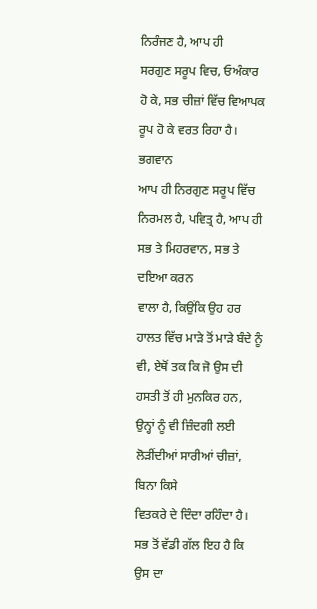ਨਿਰੰਜਣ ਹੈ, ਆਪ ਹੀ
ਸਰਗੁਣ ਸਰੂਪ ਵਿਚ, ਓਅੰਕਾਰ ਹੋ ਕੇ, ਸਭ ਚੀਜ਼ਾਂ ਵਿੱਚ ਵਿਆਪਕ ਰੂਪ ਹੋ ਕੇ ਵਰਤ ਰਿਹਾ ਹੈ। ਭਗਵਾਨ
ਆਪ ਹੀ ਨਿਰਗੁਣ ਸਰੂਪ ਵਿੱਚ ਨਿਰਮਲ ਹੈ, ਪਵਿਤ੍ਰ ਹੈ, ਆਪ ਹੀ ਸਭ ਤੇ ਮਿਹਰਵਾਨ, ਸਭ ਤੇ ਦਇਆ ਕਰਨ
ਵਾਲਾ ਹੈ, ਕਿਉਂਕਿ ਉਹ ਹਰ ਹਾਲਤ ਵਿੱਚ ਮਾੜੇ ਤੋਂ ਮਾੜੇ ਬੰਦੇ ਨੂੰ ਵੀ, ਏਥੋਂ ਤਕ ਕਿ ਜੋ ਉਸ ਦੀ
ਹਸਤੀ ਤੋਂ ਹੀ ਮੁਨਕਿਰ ਹਨ, ਉਨ੍ਹਾਂ ਨੂੰ ਵੀ ਜ਼ਿੰਦਗੀ ਲਈ ਲੋੜੀਂਦੀਆਂ ਸਾਰੀਆਂ ਚੀਜ਼ਾਂ, ਬਿਨਾ ਕਿਸੇ
ਵਿਤਕਰੇ ਦੇ ਦਿੰਦਾ ਰਹਿੰਦਾ ਹੈ।
ਸਭ ਤੋਂ ਵੱਡੀ ਗੱਲ ਇਹ ਹੈ ਕਿ ਉਸ ਦਾ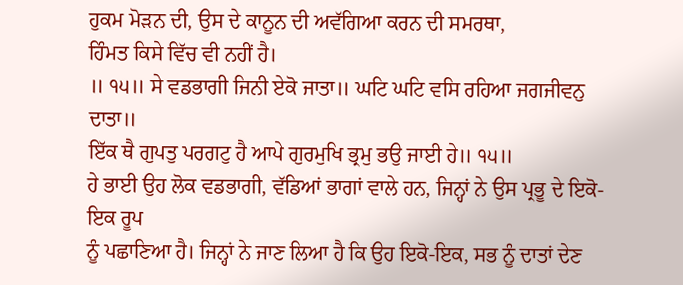ਹੁਕਮ ਮੋੜਨ ਦੀ, ਉਸ ਦੇ ਕਾਨੂਨ ਦੀ ਅਵੱਗਿਆ ਕਰਨ ਦੀ ਸਮਰਥਾ,
ਹਿੰਮਤ ਕਿਸੇ ਵਿੱਚ ਵੀ ਨਹੀਂ ਹੈ।
॥ ੧੫॥ ਸੇ ਵਡਭਾਗੀ ਜਿਨੀ ਏਕੋ ਜਾਤਾ॥ ਘਟਿ ਘਟਿ ਵਸਿ ਰਹਿਆ ਜਗਜੀਵਨੁ ਦਾਤਾ॥
ਇੱਕ ਥੈ ਗੁਪਤੁ ਪਰਗਟੁ ਹੈ ਆਪੇ ਗੁਰਮੁਖਿ ਭ੍ਰਮੁ ਭਉ ਜਾਈ ਹੇ॥ ੧੫॥
ਹੇ ਭਾਈ ਉਹ ਲੋਕ ਵਡਭਾਗੀ, ਵੱਡਿਆਂ ਭਾਗਾਂ ਵਾਲੇ ਹਨ, ਜਿਨ੍ਹਾਂ ਨੇ ਉਸ ਪ੍ਰਭੂ ਦੇ ਇਕੋ-ਇਕ ਰੂਪ
ਨੂੰ ਪਛਾਣਿਆ ਹੈ। ਜਿਨ੍ਹਾਂ ਨੇ ਜਾਣ ਲਿਆ ਹੈ ਕਿ ਉਹ ਇਕੋ-ਇਕ, ਸਭ ਨੂੰ ਦਾਤਾਂ ਦੇਣ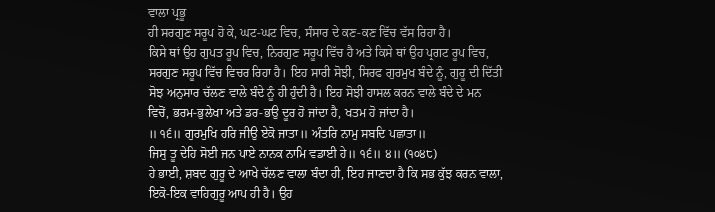ਵਾਲਾ ਪ੍ਰਭੂ
ਹੀ ਸਰਗੁਣ ਸਰੂਪ ਹੋ ਕੇ, ਘਟ-ਘਟ ਵਿਚ, ਸੰਸਾਰ ਦੇ ਕਣ-ਕਣ ਵਿੱਚ ਵੱਸ ਰਿਹਾ ਹੈ।
ਕਿਸੇ ਥਾਂ ਉਹ ਗੁਪਤ ਰੂਪ ਵਿਚ, ਨਿਰਗੁਣ ਸਰੂਪ ਵਿੱਚ ਹੈ ਅਤੇ ਕਿਸੇ ਥਾਂ ਉਹ ਪ੍ਰਗਟ ਰੂਪ ਵਿਚ,
ਸਰਗੁਣ ਸਰੂਪ ਵਿੱਚ ਵਿਚਰ ਰਿਹਾ ਹੈ। ਇਹ ਸਾਰੀ ਸੋਝੀ, ਸਿਰਫ ਗੁਰਮੁਖ ਬੰਦੇ ਨੂੰ, ਗੁਰੂ ਦੀ ਦਿੱਤੀ
ਸੋਝ ਅਨੁਸਾਰ ਚੱਲਣ ਵਾਲੇ ਬੰਦੇ ਨੂੰ ਹੀ ਹੁੰਦੀ ਹੈ। ਇਹ ਸੋਝੀ ਹਾਸਲ ਕਰਨ ਵਾਲੇ ਬੰਦੇ ਦੇ ਮਨ
ਵਿਚੋਂ, ਭਰਮ-ਭੁਲੇਖਾ ਅਤੇ ਡਰ-ਭਉ ਦੂਰ ਹੋ ਜਾਂਦਾ ਹੈ, ਖਤਮ ਹੋ ਜਾਂਦਾ ਹੈ।
॥ ੧੬॥ ਗੁਰਮੁਖਿ ਹਰਿ ਜੀਉ ਏਕੋ ਜਾਤਾ॥ ਅੰਤਰਿ ਨਾਮੁ ਸਬਦਿ ਪਛਾਤਾ॥
ਜਿਸੁ ਤੂ ਦੇਹਿ ਸੋਈ ਜਨ ਪਾਏ ਨਾਨਕ ਨਾਮਿ ਵਡਾਈ ਹੇ॥ ੧੬॥ ੪॥ (੧੦੪੮)
ਹੇ ਭਾਈ, ਸ਼ਬਦ ਗੁਰੂ ਦੇ ਆਖੇ ਚੱਲਣ ਵਾਲਾ ਬੰਦਾ ਹੀ, ਇਹ ਜਾਣਦਾ ਹੈ ਕਿ ਸਭ ਕੁੱਝ ਕਰਨ ਵਾਲਾ,
ਇਕੋ-ਇਕ ਵਾਹਿਗੁਰੂ ਆਪ ਹੀ ਹੈ। ਉਹ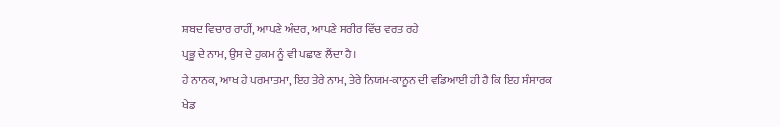ਸ਼ਬਦ ਵਿਚਾਰ ਰਾਹੀਂ, ਆਪਣੇ ਅੰਦਰ, ਆਪਣੇ ਸਰੀਰ ਵਿੱਚ ਵਰਤ ਰਹੇ
ਪ੍ਰਭੂ ਦੇ ਨਾਮ, ਉਸ ਦੇ ਹੁਕਮ ਨੂੰ ਵੀ ਪਛਾਣ ਲੈਂਦਾ ਹੈ।
ਹੇ ਨਾਨਕ, ਆਖ ਹੇ ਪਰਮਾਤਮਾ, ਇਹ ਤੇਰੇ ਨਾਮ, ਤੇਰੇ ਨਿਯਮ-ਕਾਨੂਨ ਦੀ ਵਡਿਆਈ ਹੀ ਹੈ ਕਿ ਇਹ ਸੰਸਾਰਕ
ਖੇਡ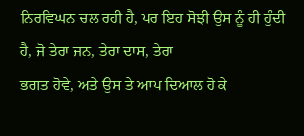ਨਿਰਵਿਘਨ ਚਲ ਰਹੀ ਹੈ, ਪਰ ਇਹ ਸੋਝੀ ਉਸ ਨੂੰ ਹੀ ਹੁੰਦੀ ਹੈ, ਜੋ ਤੇਰਾ ਜਨ, ਤੇਰਾ ਦਾਸ, ਤੇਰਾ
ਭਗਤ ਹੋਵੇ, ਅਤੇ ਉਸ ਤੇ ਆਪ ਦਿਆਲ ਹੋ ਕੇ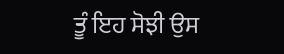ਤੂੰ ਇਹ ਸੋਝੀ ਉਸ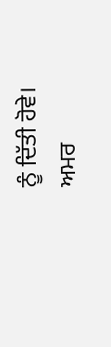ਨੂੰ ਦਿੱਤੀ ਹੋਵੇ।
ਅਮਰ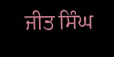ਜੀਤ ਸਿੰਘ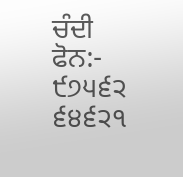ਚੰਦੀ
ਫੋਨ:- ੯੭੫੬੨ ੬੪੬੨੧